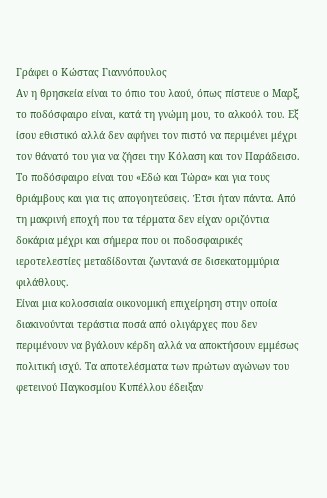Γράφει ο Κώστας Γιαννόπουλος
Αν η θρησκεία είναι το όπιο του λαού, όπως πίστευε ο Μαρξ, το ποδόσφαιρο είναι, κατά τη γνώμη μου, το αλκοόλ του. Εξ ίσου εθιστικό αλλά δεν αφήνει τον πιστό να περιμένει μέχρι τον θάνατό του για να ζήσει την Κόλαση και τον Παράδεισο.
Το ποδόσφαιρο είναι του «Εδώ και Τώρα» και για τους θριάμβους και για τις απογοητεύσεις. Έτσι ήταν πάντα. Από τη μακρινή εποχή που τα τέρματα δεν είχαν οριζόντια δοκάρια μέχρι και σήμερα που οι ποδοσφαιρικές ιεροτελεστίες μεταδίδονται ζωντανά σε δισεκατομμύρια φιλάθλους.
Είναι μια κολοσσιαία οικονομική επιχείρηση στην οποία διακινούνται τεράστια ποσά από ολιγάρχες που δεν περιμένουν να βγάλουν κέρδη αλλά να αποκτήσουν εμμέσως πολιτική ισχύ. Τα αποτελέσματα των πρώτων αγώνων του φετεινού Παγκοσμίου Κυπέλλου έδειξαν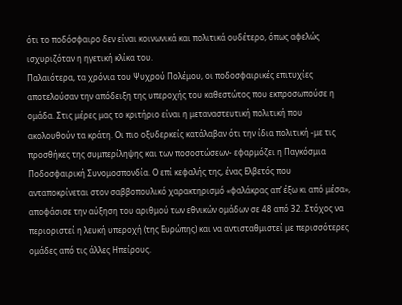ότι το ποδόσφαιρο δεν είναι κοινωνικά και πολιτικά ουδέτερο, όπως αφελώς ισχυριζόταν η ηγετική κλίκα του.
Παλαιότερα, τα χρόνια του Ψυχρού Πολέμου, οι ποδοσφαιρικές επιτυχίες αποτελούσαν την απόδειξη της υπεροχής του καθεστώτος που εκπροσωπούσε η ομάδα. Στις μέρες μας το κριτήριο είναι η μεταναστευτική πολιτική που ακολουθούν τα κράτη. Οι πιο οξυδερκείς κατάλαβαν ότι την ίδια πολιτική -με τις προσθήκες της συμπερίληψης και των ποσοστώσεων- εφαρμόζει η Παγκόσμια Ποδοσφαιρική Συνομοσπονδία. Ο επί κεφαλής της, ένας Ελβετός που ανταποκρίνεται στον σαββοπουλικό χαρακτηρισμό «φαλάκρας απ’ έξω κι από μέσα», αποφάσισε την αύξηση του αριθμού των εθνικών ομάδων σε 48 από 32. Στόχος να περιοριστεί η λευκή υπεροχή (της Ευρώπης) και να αντισταθμιστεί με περισσότερες ομάδες από τις άλλες Ηπείρους.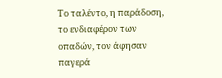Το ταλέντο, η παράδοση, το ενδιαφέρον των οπαδών, τον άφησαν παγερά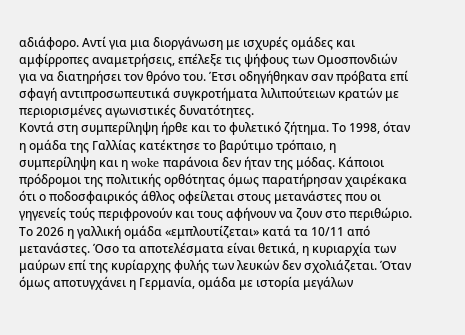αδιάφορο. Αντί για μια διοργάνωση με ισχυρές ομάδες και αμφίρροπες αναμετρήσεις, επέλεξε τις ψήφους των Ομοσπονδιών για να διατηρήσει τον θρόνο του. Έτσι οδηγήθηκαν σαν πρόβατα επί σφαγή αντιπροσωπευτικά συγκροτήματα λιλιπούτειων κρατών με περιορισμένες αγωνιστικές δυνατότητες.
Κοντά στη συμπερίληψη ήρθε και το φυλετικό ζήτημα. Το 1998, όταν η ομάδα της Γαλλίας κατέκτησε το βαρύτιμο τρόπαιο, η συμπερίληψη και η woke παράνοια δεν ήταν της μόδας. Κάποιοι πρόδρομοι της πολιτικής ορθότητας όμως παρατήρησαν χαιρέκακα ότι ο ποδοσφαιρικός άθλος οφείλεται στους μετανάστες που οι γηγενείς τούς περιφρονούν και τους αφήνουν να ζουν στο περιθώριο. Το 2026 η γαλλική ομάδα «εμπλουτίζεται» κατά τα 10/11 από μετανάστες. Όσο τα αποτελέσματα είναι θετικά, η κυριαρχία των μαύρων επί της κυρίαρχης φυλής των λευκών δεν σχολιάζεται. Όταν όμως αποτυγχάνει η Γερμανία, ομάδα με ιστορία μεγάλων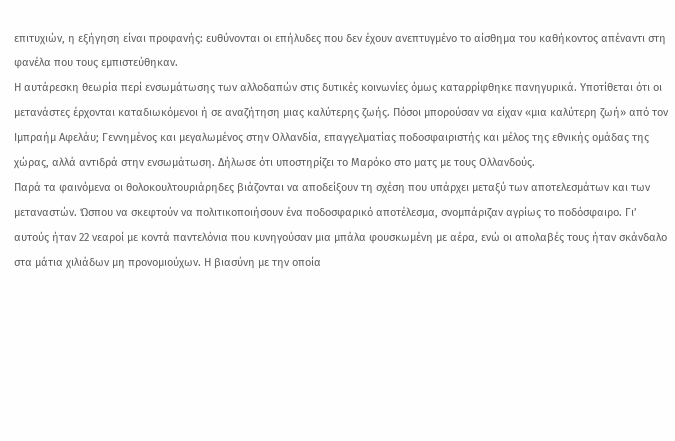επιτυχιών, η εξήγηση είναι προφανής: ευθύνονται οι επήλυδες που δεν έχουν ανεπτυγμένο το αίσθημα του καθήκοντος απέναντι στη φανέλα που τους εμπιστεύθηκαν.
Η αυτάρεσκη θεωρία περί ενσωμάτωσης των αλλοδαπών στις δυτικές κοινωνίες όμως καταρρίφθηκε πανηγυρικά. Υποτίθεται ότι οι μετανάστες έρχονται καταδιωκόμενοι ή σε αναζήτηση μιας καλύτερης ζωής. Πόσοι μπορούσαν να είχαν «μια καλύτερη ζωή» από τον Ιμπραήμ Αφελάυ; Γεννημένος και μεγαλωμένος στην Ολλανδία, επαγγελματίας ποδοσφαιριστής και μέλος της εθνικής ομάδας της χώρας, αλλά αντιδρά στην ενσωμάτωση. Δήλωσε ότι υποστηρίζει το Μαρόκο στο ματς με τους Ολλανδούς.
Παρά τα φαινόμενα οι θολοκουλτουριάρηδες βιάζονται να αποδείξουν τη σχέση που υπάρχει μεταξύ των αποτελεσμάτων και των μεταναστών. Ώσπου να σκεφτούν να πολιτικοποιήσουν ένα ποδοσφαρικό αποτέλεσμα, σνομπάριζαν αγρίως το ποδόσφαιρο. Γι’ αυτούς ήταν 22 νεαροί με κοντά παντελόνια που κυνηγούσαν μια μπάλα φουσκωμένη με αέρα, ενώ οι απολαβές τους ήταν σκάνδαλο στα μάτια χιλιάδων μη προνομιούχων. Η βιασύνη με την οποία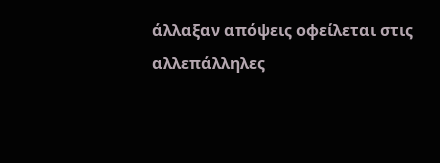άλλαξαν απόψεις οφείλεται στις αλλεπάλληλες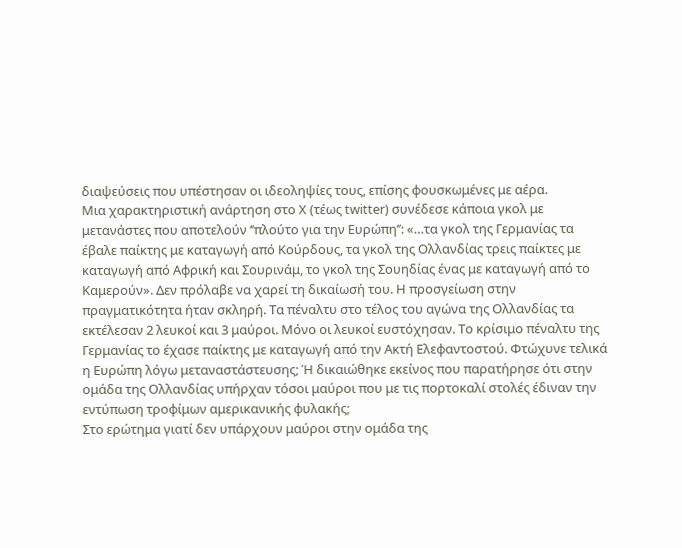διαψεύσεις που υπέστησαν οι ιδεοληψίες τους, επίσης φουσκωμένες με αέρα.
Μια χαρακτηριστική ανάρτηση στο Χ (τέως twitter) συνέδεσε κάποια γκολ με μετανάστες που αποτελούν ‘’πλούτο για την Ευρώπη’’: «…τα γκολ της Γερμανίας τα έβαλε παίκτης με καταγωγή από Κούρδους, τα γκολ της Ολλανδίας τρεις παίκτες με καταγωγή από Αφρική και Σουρινάμ, το γκολ της Σουηδίας ένας με καταγωγή από το Καμερούν». Δεν πρόλαβε να χαρεί τη δικαίωσή του. Η προσγείωση στην πραγματικότητα ήταν σκληρή. Τα πέναλτυ στο τέλος του αγώνα της Ολλανδίας τα εκτέλεσαν 2 λευκοί και 3 μαύροι. Μόνο οι λευκοί ευστόχησαν. Το κρίσιμο πέναλτυ της Γερμανίας το έχασε παίκτης με καταγωγή από την Ακτή Ελεφαντοστού. Φτώχυνε τελικά η Ευρώπη λόγω μεταναστάστευσης; Ή δικαιώθηκε εκείνος που παρατήρησε ότι στην ομάδα της Ολλανδίας υπήρχαν τόσοι μαύροι που με τις πορτοκαλί στολές έδιναν την εντύπωση τροφίμων αμερικανικής φυλακής;
Στο ερώτημα γιατί δεν υπάρχουν μαύροι στην ομάδα της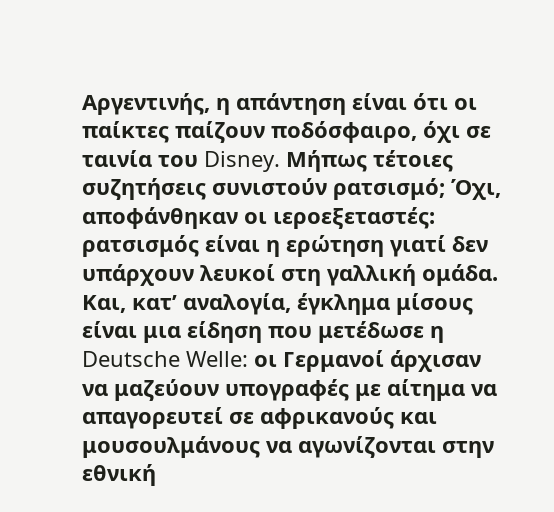Αργεντινής, η απάντηση είναι ότι οι παίκτες παίζουν ποδόσφαιρο, όχι σε ταινία του Disney. Μήπως τέτοιες συζητήσεις συνιστούν ρατσισμό; Όχι, αποφάνθηκαν οι ιεροεξεταστές: ρατσισμός είναι η ερώτηση γιατί δεν υπάρχουν λευκοί στη γαλλική ομάδα. Και, κατ’ αναλογία, έγκλημα μίσους είναι μια είδηση που μετέδωσε η Deutsche Welle: οι Γερμανοί άρχισαν να μαζεύουν υπογραφές με αίτημα να απαγορευτεί σε αφρικανούς και μουσουλμάνους να αγωνίζονται στην εθνική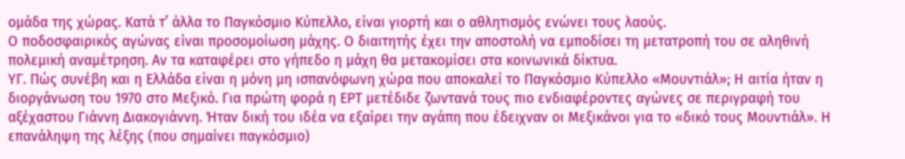ομάδα της χώρας. Κατά τ’ άλλα το Παγκόσμιο Κύπελλο, είναι γιορτή και ο αθλητισμός ενώνει τους λαούς.
Ο ποδοσφαιρικός αγώνας είναι προσομοίωση μάχης. Ο διαιτητής έχει την αποστολή να εμποδίσει τη μετατροπή του σε αληθινή πολεμική αναμέτρηση. Αν τα καταφέρει στο γήπεδο η μάχη θα μετακομίσει στα κοινωνικά δίκτυα.
ΥΓ. Πώς συνέβη και η Ελλάδα είναι η μόνη μη ισπανόφωνη χώρα που αποκαλεί το Παγκόσμιο Κύπελλο «Μουντιάλ»; Η αιτία ήταν η διοργάνωση του 1970 στο Μεξικό. Για πρώτη φορά η ΕΡΤ μετέδιδε ζωντανά τους πιο ενδιαφέροντες αγώνες σε περιγραφή του αξέχαστου Γιάννη Διακογιάννη. Ήταν δική του ιδέα να εξαίρει την αγάπη που έδειχναν οι Μεξικάνοι για το «δικό τους Μουντιάλ». Η επανάληψη της λέξης (που σημαίνει παγκόσμιο)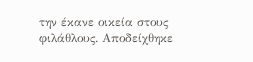την έκανε οικεία στους φιλάθλους. Αποδείχθηκε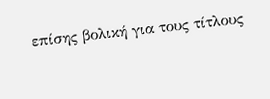επίσης βολική για τους τίτλους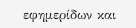εφημερίδων και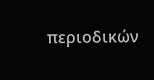περιοδικών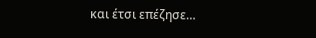και έτσι επέζησε…